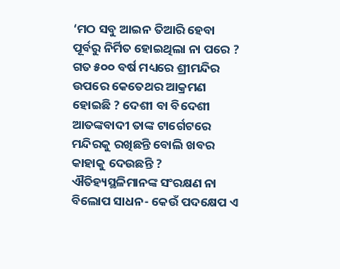‘ମଠ ସବୁ ଆଇନ ତିଆରି ହେବା ପୂର୍ବରୁ ନିର୍ମିତ ହୋଇଥିଲା ନା ପରେ ? ଗତ ୫୦୦ ବର୍ଷ ମଧ୍ୟରେ ଶ୍ରୀମନ୍ଦିର ଉପରେ କେତେଥର ଆକ୍ରମଣ ହୋଇଛି ? ଦେଶୀ ବା ବିଦେଶୀ ଆତଙ୍କବାଦୀ ତାଙ୍କ ଟାର୍ଗେଟରେ ମନ୍ଦିରକୁ ରଖିଛନ୍ତି ବୋଲି ଖବର କାହାକୁ ଦେଉଛନ୍ତି ? ଐତିହ୍ୟସ୍ଥଳିମାନଙ୍କ ସଂରକ୍ଷଣ ନା ବିଲୋପ ସାଧନ- କେଉଁ ପଦକ୍ଷେପ ଏ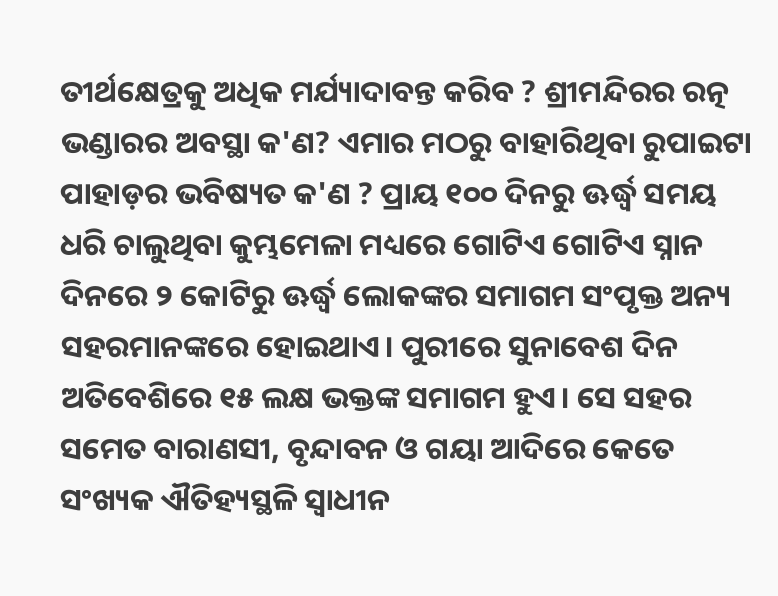ତୀର୍ଥକ୍ଷେତ୍ରକୁ ଅଧିକ ମର୍ଯ୍ୟାଦାବନ୍ତ କରିବ ? ଶ୍ରୀମନ୍ଦିରର ରତ୍ନ ଭଣ୍ଡାରର ଅବସ୍ଥା କ'ଣ? ଏମାର ମଠରୁ ବାହାରିଥିବା ରୁପାଇଟା ପାହାଡ଼ର ଭବିଷ୍ୟତ କ'ଣ ? ପ୍ରାୟ ୧୦୦ ଦିନରୁ ଊର୍ଦ୍ଧ୍ୱ ସମୟ ଧରି ଚାଲୁଥିବା କୁମ୍ଭମେଳା ମଧ୍ୟରେ ଗୋଟିଏ ଗୋଟିଏ ସ୍ନାନ ଦିନରେ ୨ କୋଟିରୁ ଊର୍ଦ୍ଧ୍ୱ ଲୋକଙ୍କର ସମାଗମ ସଂପୃକ୍ତ ଅନ୍ୟ ସହରମାନଙ୍କରେ ହୋଇଥାଏ। ପୁରୀରେ ସୁନାବେଶ ଦିନ ଅତିବେଶିରେ ୧୫ ଲକ୍ଷ ଭକ୍ତଙ୍କ ସମାଗମ ହୁଏ। ସେ ସହର ସମେତ ବାରାଣସୀ, ବୃନ୍ଦାବନ ଓ ଗୟା ଆଦିରେ କେତେ ସଂଖ୍ୟକ ଐତିହ୍ୟସ୍ଥଳି ସ୍ୱାଧୀନ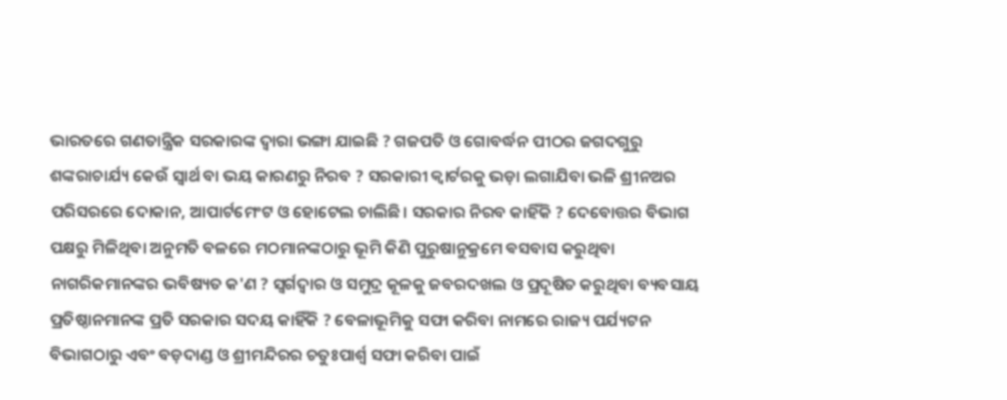ଭାରତରେ ଗଣତାନ୍ତ୍ରିକ ସରକାରଙ୍କ ଦ୍ୱାରା ଭଙ୍ଗା ଯାଇଛି ? ଗଜପତି ଓ ଗୋବର୍ଦ୍ଧନ ପୀଠର ଜଗଦଗୁରୁ ଶଙ୍କରାଚାର୍ଯ୍ୟ କେଉଁ ସ୍ୱାର୍ଥ ବା ଭୟ କାରଣରୁ ନିରବ ? ସରକାରୀ କ୍ୱାର୍ଟରକୁ ଭଡ଼ା ଲଗାଯିବା ଭଳି ଶ୍ରୀନଅର ପରିସରରେ ଦୋକାନ, ଆପାର୍ଟମେଂଟ ଓ ହୋଟେଲ ଚାଲିଛି। ସରକାର ନିରବ କାହିଁକି ? ଦେବୋତ୍ତର ବିଭାଗ ପକ୍ଷରୁ ମିଳିଥିବା ଅନୁମତି ବଳରେ ମଠମାନଙ୍କଠାରୁ ଭୂମି କିଣି ପୁରୁଷାନୁକ୍ରମେ ଵସବାସ କରୁଥିବା ନାଗରିକମାନଙ୍କର ଭବିଷ୍ୟତ କ'ଣ ? ସ୍ୱର୍ଗଦ୍ୱାର ଓ ସମୁଦ୍ର କୂଳକୁ ଜବରଦଖଲ ଓ ପ୍ରଦୂଷିତ କରୁଥିବା ବ୍ୟବସାୟ ପ୍ରତିଷ୍ଠାନମାନଙ୍କ ପ୍ରତି ସରକାର ସଦୟ କାହିଁକି ? ବେଳାଭୂମିକୁ ସଫା କରିବା ନାମରେ ରାଜ୍ୟ ପର୍ଯ୍ୟଟନ ବିଭାଗଠାରୁ ଏବଂ ବଡ଼ଦାଣ୍ଡ ଓ ଶ୍ରୀମନ୍ଦିରର ଚତୁଃପାର୍ଶ୍ୱ ସଫା କରିବା ପାଇଁ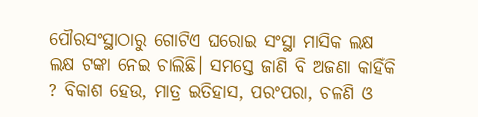ପୌରସଂସ୍ଥାଠାରୁ ଗୋଟିଏ ଘରୋଇ ସଂସ୍ଥା ମାସିକ ଲକ୍ଷ ଲକ୍ଷ ଟଙ୍କା ନେଇ ଚାଲିଛି। ସମସ୍ତେ ଜାଣି ବି ଅଜଣା କାହିଁକି ? ବିକାଶ ହେଉ, ମାତ୍ର ଇତିହାସ, ପରଂପରା, ଚଳଣି ଓ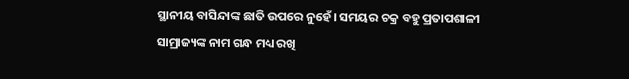ସ୍ଥାନୀୟ ବାସିନ୍ଦାଙ୍କ ଛାତି ଉପରେ ନୁହେଁ। ସମୟର ଚକ୍ର ବହୁ ପ୍ରତାପଶାଳୀ ସାମ୍ରାଜ୍ୟଙ୍କ ନାମ ଗନ୍ଧ ମଧ୍ୟ ରଖି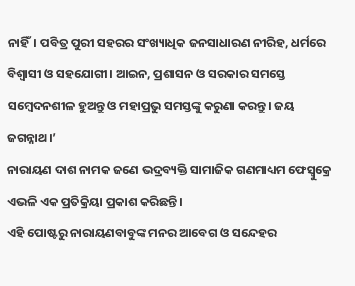ନାହିଁ। ପବିତ୍ର ପୁରୀ ସହରର ସଂଖ୍ୟାଧିକ ଜନସାଧାରଣ ନୀରିହ, ଧର୍ମରେ ବିଶ୍ୱାସୀ ଓ ସହଯୋଗୀ। ଆଇନ, ପ୍ରଶାସନ ଓ ସରକାର ସମସ୍ତେ ସମ୍ବେଦନଶୀଳ ହୁଅନ୍ତୁ ଓ ମହାପ୍ରଭୁ ସମସ୍ତଙ୍କୁ କରୁଣା କରନ୍ତୁ। ଜୟ ଜଗନ୍ନାଥ।’
ନାରାୟଣ ଦାଶ ନାମକ ଜଣେ ଭଦ୍ରବ୍ୟକ୍ତି ସାମାଜିକ ଗଣମାଧ୍ୟମ ଫେସ୍ବୁକ୍ରେ ଏଭଳି ଏକ ପ୍ରତିକ୍ରିୟା ପ୍ରକାଶ କରିଛନ୍ତି।
ଏହି ପୋଷ୍ଟରୁ ନାରାୟଣବାବୁଙ୍କ ମନର ଆବେଗ ଓ ସନ୍ଦେହର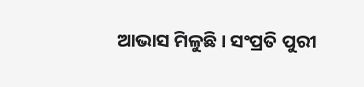ଆଭାସ ମିଳୁଛି। ସଂପ୍ରତି ପୁରୀ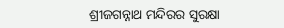ଶ୍ରୀଜଗନ୍ନାଥ ମନ୍ଦିରର ସୁରକ୍ଷା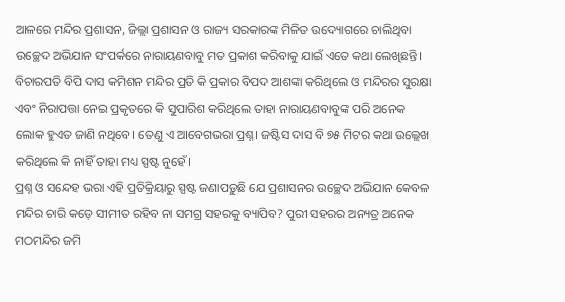ଆଳରେ ମନ୍ଦିର ପ୍ରଶାସନ, ଜିଲ୍ଲା ପ୍ରଶାସନ ଓ ରାଜ୍ୟ ସରକାରଙ୍କ ମିଳିତ ଉଦ୍ୟୋଗରେ ଚାଲିଥିବା ଉଚ୍ଛେଦ ଅଭିଯାନ ସଂପର୍କରେ ନାରାୟଣବାବୁ ମତ ପ୍ରକାଶ କରିବାକୁ ଯାଇଁ ଏତେ କଥା ଲେଖିଛନ୍ତି। ବିଚାରପତି ବିପି ଦାସ କମିଶନ ମନ୍ଦିର ପ୍ରତି କି ପ୍ରକାର ବିପଦ ଆଶଙ୍କା କରିଥିଲେ ଓ ମନ୍ଦିରର ସୁରକ୍ଷା ଏବଂ ନିରାପତ୍ତା ନେଇ ପ୍ରକୃତରେ କି ସୁପାରିଶ କରିଥିଲେ ତାହା ନାରାୟଣବାବୁଙ୍କ ପରି ଅନେକ ଲୋକ ହୁଏତ ଜାଣି ନଥିବେ। ତେଣୁ ଏ ଆବେଗଭରା ପ୍ରଶ୍ନ। ଜଷ୍ଟିସ ଦାସ ବି ୭୫ ମିଟର କଥା ଉଲ୍ଲେଖ କରିଥିଲେ କି ନାହିଁ ତାହା ମଧ୍ୟ ସ୍ପଷ୍ଟ ନୁହେଁ।
ପ୍ରଶ୍ନ ଓ ସନ୍ଦେହ ଭରା ଏହି ପ୍ରତିକ୍ରିୟାରୁ ସ୍ପଷ୍ଟ ଜଣାପଡ଼ୁଛି ଯେ ପ୍ରଶାସନର ଉଚ୍ଛେଦ ଅଭିଯାନ କେବଳ ମନ୍ଦିର ଚାରି କଡ଼େ ସୀମୀତ ରହିବ ନା ସମଗ୍ର ସହରକୁ ବ୍ୟାପିବ? ପୁରୀ ସହରର ଅନ୍ୟତ୍ର ଅନେକ ମଠମନ୍ଦିର ଜମି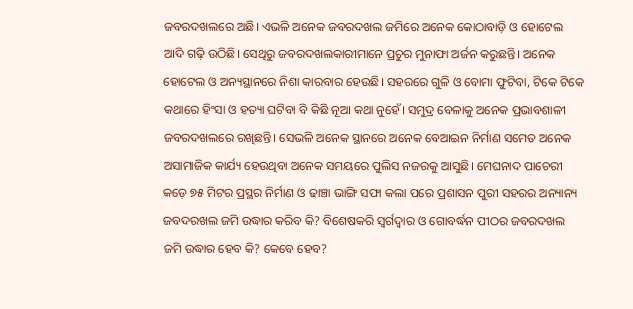ଜବରଦଖଲରେ ଅଛି। ଏଭଳି ଅନେକ ଜବରଦଖଲ ଜମିରେ ଅନେକ କୋଠାବାଡ଼ି ଓ ହୋଟେଲ ଆଦି ଗଢ଼ି ଉଠିଛି। ସେଥିରୁ ଜବରଦଖଲକାରୀମାନେ ପ୍ରଚୁର ମୁନାଫା ଅର୍ଜନ କରୁଛନ୍ତି। ଅନେକ ହୋଟେଲ ଓ ଅନ୍ୟସ୍ଥାନରେ ନିଶା କାରବାର ହେଉଛି। ସହରରେ ଗୁଳି ଓ ବୋମା ଫୁଟିବା, ଟିକେ ଟିକେ କଥାରେ ହିଂସା ଓ ହତ୍ୟା ଘଟିବା ବି କିଛି ନୂଆ କଥା ନୁହେଁ। ସମୁଦ୍ର ବେଳାକୁ ଅନେକ ପ୍ରଭାବଶାଳୀ ଜବରଦଖଲରେ ରଖିଛନ୍ତି। ସେଭଳି ଅନେକ ସ୍ଥାନରେ ଅନେକ ବେଆଇନ ନିର୍ମାଣ ସମେତ ଅନେକ ଅସାମାଜିକ କାର୍ଯ୍ୟ ହେଉଥିବା ଅନେକ ସମୟରେ ପୁଲିସ ନଜରକୁ ଆସୁଛି। ମେଘନାଦ ପାଚେରୀ କଡ଼େ ୭୫ ମିଟର ପ୍ରସ୍ଥର ନିର୍ମାଣ ଓ ଢାଞ୍ଚା ଭାଙ୍ଗି ସଫା କଲା ପରେ ପ୍ରଶାସନ ପୁରୀ ସହରର ଅନ୍ୟାନ୍ୟ ଜବଦରଖଲ ଜମି ଉଦ୍ଧାର କରିବ କି? ବିଶେଷକରି ସ୍ୱର୍ଗଦ୍ୱାର ଓ ଗୋବର୍ଦ୍ଧନ ପୀଠର ଜବରଦଖଲ ଜମି ଉଦ୍ଧାର ହେବ କି? କେବେ ହେବ?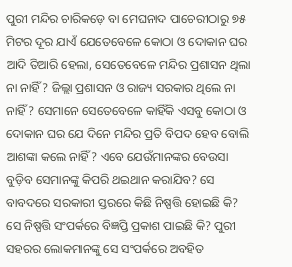ପୁରୀ ମନ୍ଦିର ଚାରିକଡ଼େ ବା ମେଘନାଦ ପାଚେରୀଠାରୁ ୭୫ ମିଟର ଦୂର ଯାଏଁ ଯେତେବେଳେ କୋଠା ଓ ଦୋକାନ ଘର ଆଦି ତିଆରି ହେଲା, ସେତେବେଳେ ମନ୍ଦିର ପ୍ରଶାସନ ଥିଲା ନା ନାହିଁ? ଜିଲ୍ଲା ପ୍ରଶାସନ ଓ ରାଜ୍ୟ ସରକାର ଥିଲେ ନା ନାହିଁ? ସେମାନେ ସେତେବେଳେ କାହିଁକି ଏସବୁ କୋଠା ଓ ଦୋକାନ ଘର ଯେ ଦିନେ ମନ୍ଦିର ପ୍ରତି ବିପଦ ହେବ ବୋଲି ଆଶଙ୍କା କଲେ ନାହିଁ? ଏବେ ଯେଉଁମାନଙ୍କର ବେଉସା ବୁଡ଼ିବ ସେମାନଙ୍କୁ କିପରି ଥଇଥାନ କରାଯିବ? ସେ ବାବଦରେ ସରକାରୀ ସ୍ତରରେ କିଛି ନିଷ୍ପତ୍ତି ହୋଇଛି କି? ସେ ନିଷ୍ପତ୍ତି ସଂପର୍କରେ ବିଜ୍ଞପ୍ତି ପ୍ରକାଶ ପାଇଛି କି? ପୁରୀ ସହରର ଲୋକମାନଙ୍କୁ ସେ ସଂପର୍କରେ ଅବହିତ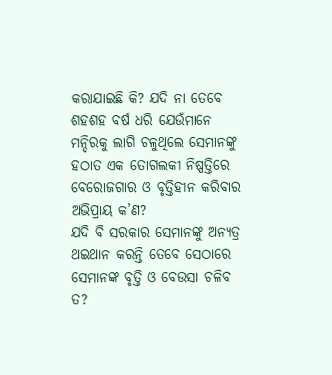କରାଯାଇଛି କି? ଯଦି ନା ତେବେ ଶହଶହ ବର୍ଷ ଧରି ଯେଉଁମାନେ ମନ୍ଦିରକୁ ଲାଗି ଚଳୁଥିଲେ ସେମାନଙ୍କୁ ହଠାତ ଏକ ତୋଗଲକୀ ନିଷ୍ପତ୍ତିରେ ବେରୋଜଗାର ଓ ବୃତ୍ତିହୀନ କରିବାର ଅଭିପ୍ରାୟ କ’ଣ?
ଯଦି ବି ସରକାର ସେମାନଙ୍କୁ ଅନ୍ୟତ୍ର ଥଇଥାନ କରନ୍ତି ତେବେ ସେଠାରେ ସେମାନଙ୍କ ବୃତ୍ତି ଓ ବେଉସା ଚଳିବ ତ?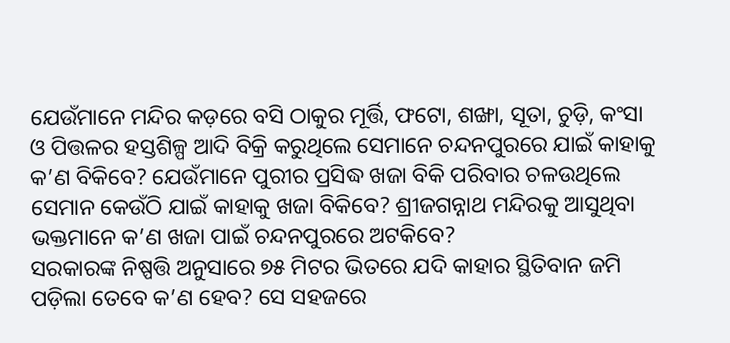ଯେଉଁମାନେ ମନ୍ଦିର କଡ଼ରେ ବସି ଠାକୁର ମୂର୍ତ୍ତି, ଫଟୋ, ଶଙ୍ଖା, ସୂତା, ଚୁଡ଼ି, କଂସା ଓ ପିତ୍ତଳର ହସ୍ତଶିଳ୍ପ ଆଦି ବିକ୍ରି କରୁଥିଲେ ସେମାନେ ଚନ୍ଦନପୁରରେ ଯାଇଁ କାହାକୁ କ’ଣ ବିକିବେ? ଯେଉଁମାନେ ପୁରୀର ପ୍ରସିଦ୍ଧ ଖଜା ବିକି ପରିବାର ଚଳଉଥିଲେ ସେମାନ କେଉଁଠି ଯାଇଁ କାହାକୁ ଖଜା ବିକିବେ? ଶ୍ରୀଜଗନ୍ନାଥ ମନ୍ଦିରକୁ ଆସୁଥିବା ଭକ୍ତମାନେ କ’ଣ ଖଜା ପାଇଁ ଚନ୍ଦନପୁରରେ ଅଟକିବେ?
ସରକାରଙ୍କ ନିଷ୍ପତ୍ତି ଅନୁସାରେ ୭୫ ମିଟର ଭିତରେ ଯଦି କାହାର ସ୍ଥିତିବାନ ଜମି ପଡ଼ିଲା ତେବେ କ’ଣ ହେବ? ସେ ସହଜରେ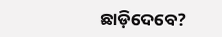ଛାଡ଼ିଦେବେ?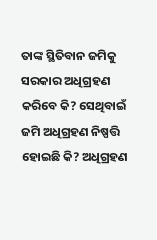ତାଙ୍କ ସ୍ଥିତିବାନ ଜମିକୁ ସରକାର ଅଧିଗ୍ରହଣ କରିବେ କି? ସେଥିବାଇଁ ଜମି ଅଧିଗ୍ରହଣ ନିଷ୍ପତ୍ତି ହୋଇଛି କି? ଅଧିଗ୍ରହଣ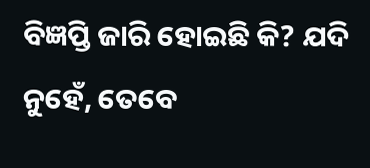ବିଜ୍ଞପ୍ତି ଜାରି ହୋଇଛି କି? ଯଦି ନୁହେଁ, ତେବେ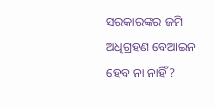ସରକାରଙ୍କର ଜମି ଅଧିଗ୍ରହଣ ବେଆଇନ ହେବ ନା ନାହିଁ?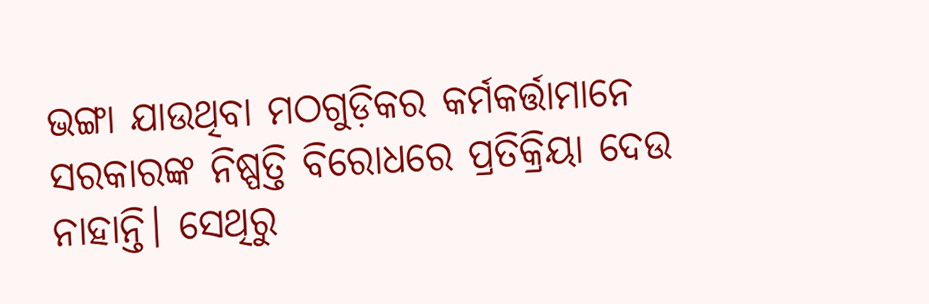ଭଙ୍ଗା ଯାଉଥିବା ମଠଗୁଡ଼ିକର କର୍ମକର୍ତ୍ତାମାନେ ସରକାରଙ୍କ ନିଷ୍ପତ୍ତି ବିରୋଧରେ ପ୍ରତିକ୍ରିୟା ଦେଉ ନାହାନ୍ତି। ସେଥିରୁ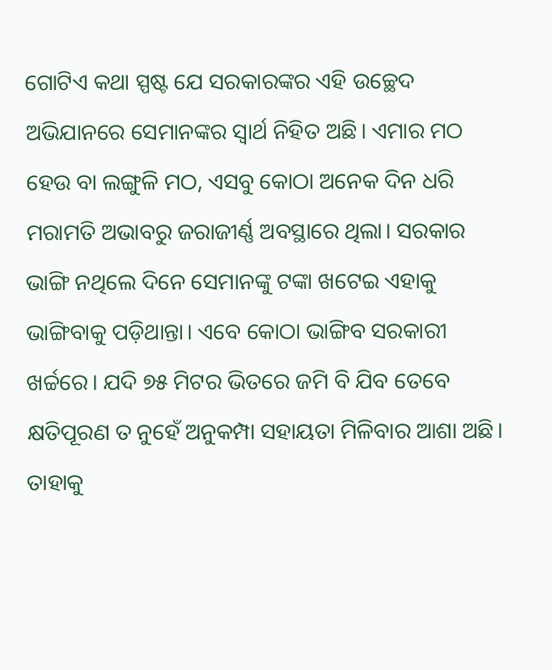ଗୋଟିଏ କଥା ସ୍ପଷ୍ଟ ଯେ ସରକାରଙ୍କର ଏହି ଉଚ୍ଛେଦ ଅଭିଯାନରେ ସେମାନଙ୍କର ସ୍ୱାର୍ଥ ନିହିତ ଅଛି। ଏମାର ମଠ ହେଉ ବା ଲଙ୍ଗୁଳି ମଠ, ଏସବୁ କୋଠା ଅନେକ ଦିନ ଧରି ମରାମତି ଅଭାବରୁ ଜରାଜୀର୍ଣ୍ଣ ଅବସ୍ଥାରେ ଥିଲା। ସରକାର ଭାଙ୍ଗି ନଥିଲେ ଦିନେ ସେମାନଙ୍କୁ ଟଙ୍କା ଖଟେଇ ଏହାକୁ ଭାଙ୍ଗିବାକୁ ପଡ଼ିଥାନ୍ତା। ଏବେ କୋଠା ଭାଙ୍ଗିବ ସରକାରୀ ଖର୍ଚ୍ଚରେ। ଯଦି ୭୫ ମିଟର ଭିତରେ ଜମି ବି ଯିବ ତେବେ କ୍ଷତିପୂରଣ ତ ନୁହେଁ ଅନୁକମ୍ପା ସହାୟତା ମିଳିବାର ଆଶା ଅଛି। ତାହାକୁ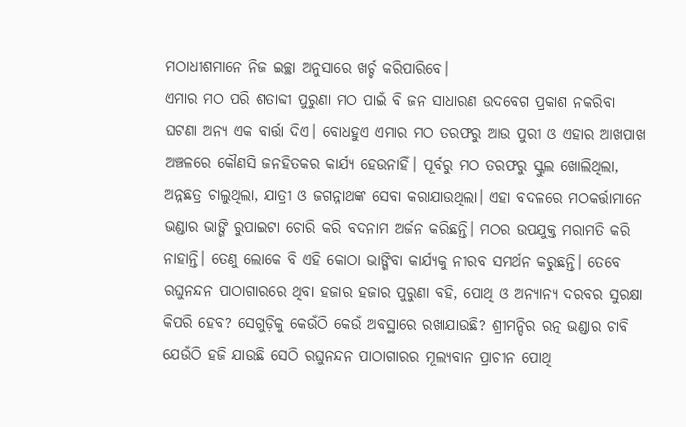ମଠାଧୀଶମାନେ ନିଜ ଇଚ୍ଛା ଅନୁସାରେ ଖର୍ଚ୍ଚ କରିପାରିବେ।
ଏମାର ମଠ ପରି ଶତାବ୍ଦୀ ପୁରୁଣା ମଠ ପାଇଁ ବି ଜନ ସାଧାରଣ ଉଦବେଗ ପ୍ରକାଶ ନକରିବା ଘଟଣା ଅନ୍ୟ ଏକ ବାର୍ତ୍ତା ଦିଏ। ବୋଧହୁଏ ଏମାର ମଠ ତରଫରୁ ଆଉ ପୁରୀ ଓ ଏହାର ଆଖପାଖ ଅଞ୍ଚଳରେ କୌଣସି ଜନହିତକର କାର୍ଯ୍ୟ ହେଉନାହିଁ। ପୂର୍ବରୁ ମଠ ତରଫରୁ ସ୍କୁଲ ଖୋଲିଥିଲା, ଅନ୍ନଛତ୍ର ଚାଲୁଥିଲା, ଯାତ୍ରୀ ଓ ଜଗନ୍ନାଥଙ୍କ ସେବା କରାଯାଉଥିଲା। ଏହା ବଦଳରେ ମଠକର୍ତ୍ତାମାନେ ଭଣ୍ଡାର ଭାଙ୍ଗି ରୁପାଇଟା ଚୋରି କରି ବଦନାମ ଅର୍ଜନ କରିଛନ୍ତି। ମଠର ଉପଯୁକ୍ତ ମରାମତି କରି ନାହାନ୍ତି। ତେଣୁ ଲୋକେ ବି ଏହି କୋଠା ଭାଙ୍ଗିବା କାର୍ଯ୍ୟକୁ ନୀରବ ସମର୍ଥନ କରୁଛନ୍ତି। ତେବେ ରଘୁନନ୍ଦନ ପାଠାଗାରରେ ଥିବା ହଜାର ହଜାର ପୁରୁଣା ବହି, ପୋଥି ଓ ଅନ୍ୟାନ୍ୟ ଦରବର ସୁରକ୍ଷା କିପରି ହେବ? ସେଗୁଡ଼ିକୁ କେଉଁଠି କେଉଁ ଅବସ୍ଥାରେ ରଖାଯାଉଛି? ଶ୍ରୀମନ୍ଦିର ରତ୍ନ ଭଣ୍ଡାର ଚାବି ଯେଉଁଠି ହଜି ଯାଉଛି ସେଠି ରଘୁନନ୍ଦନ ପାଠାଗାରର ମୂଲ୍ୟବାନ ପ୍ରାଚୀନ ପୋଥି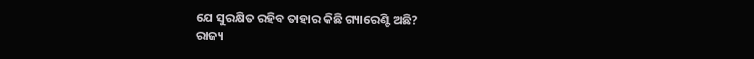ଯେ ସୁରକ୍ଷିତ ରହିବ ତାହାର କିଛି ଗ୍ୟାରେଣ୍ଟି ଅଛି?
ରାଜ୍ୟ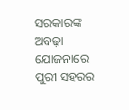ସରକାରଙ୍କ ଅବଢ଼ା ଯୋଜନାରେ ପୁରୀ ସହରର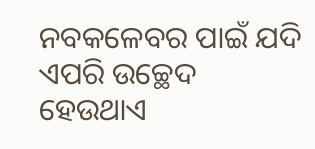ନବକଳେବର ପାଇଁ ଯଦି ଏପରି ଉଚ୍ଛେଦ ହେଉଥାଏ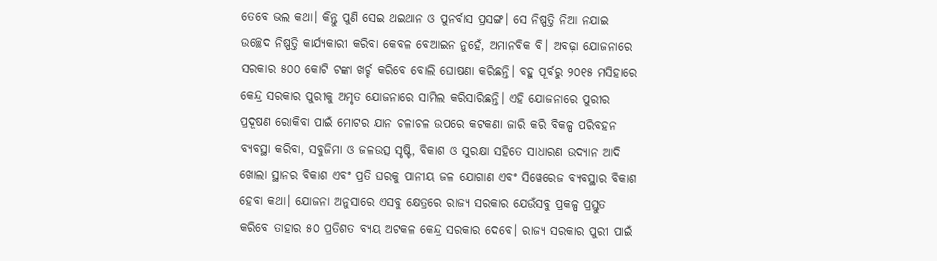ତେବେ ଭଲ କଥା। କିନ୍ତୁ ପୁଣି ସେଇ ଥଇଥାନ ଓ ପୁନର୍ବାସ ପ୍ରସଙ୍ଗ। ସେ ନିଷ୍ପତ୍ତି ନିଆ ନଯାଇ ଉଚ୍ଛେଦ ନିଷ୍ପତ୍ତି କାର୍ଯ୍ୟକାରୀ କରିବା କେବଳ ବେଆଇନ ନୁହେଁ, ଅମାନବିକ ବି। ଅବଢ଼ା ଯୋଜନାରେ ସରକାର ୫୦୦ କୋଟି ଟଙ୍କା ଖର୍ଚ୍ଚ କରିବେ ବୋଲି ଘୋଷଣା କରିଛନ୍ତି। ବହୁ ପୂର୍ବରୁ ୨୦୧୫ ମସିହାରେ କେନ୍ଦ୍ର ସରକାର ପୁରୀକୁ ଅମୃତ ଯୋଜନାରେ ସାମିଲ କରିସାରିଛନ୍ତି। ଏହି ଯୋଜନାରେ ପୁରୀର ପ୍ରଦୂଷଣ ରୋକିବା ପାଇଁ ମୋଟର ଯାନ ଚଳାଚଳ ଉପରେ କଟକଣା ଜାରି କରି ବିକଳ୍ପ ପରିବହନ ବ୍ୟବସ୍ଥା କରିବା, ସବୁଜିମା ଓ ଜଳଉତ୍ସ ସୃଷ୍ଟି, ବିକାଶ ଓ ସୁରକ୍ଷା ସହିତେ ସାଧାରଣ ଉଦ୍ୟାନ ଆଦି ଖୋଲା ସ୍ଥାନର ବିକାଶ ଏବଂ ପ୍ରତି ଘରକୁ ପାନୀୟ ଜଳ ଯୋଗାଣ ଏବଂ ସିୱେରେଜ ବ୍ୟବସ୍ଥାର ବିକାଶ ହେବା କଥା। ଯୋଜନା ଅନୁସାରେ ଏସବୁ କ୍ଷେତ୍ରରେ ରାଜ୍ୟ ସରକାର ଯେଉଁସବୁ ପ୍ରକଳ୍ପ ପ୍ରସ୍ତୁତ କରିବେ ତାହାର ୫୦ ପ୍ରତିଶତ ବ୍ୟୟ ଅଟକଳ କେନ୍ଦ୍ର ସରକାର ଦେବେ। ରାଜ୍ୟ ସରକାର ପୁରୀ ପାଇଁ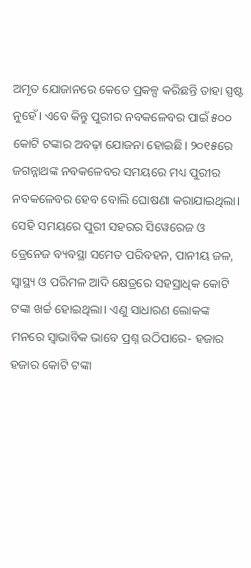ଅମୃତ ଯୋଜାନରେ କେତେ ପ୍ରକଳ୍ପ କରିଛନ୍ତି ତାହା ସ୍ପଷ୍ଟ ନୁହେଁ। ଏବେ କିନ୍ତୁ ପୁରୀର ନବକଳେବର ପାଇଁ ୫୦୦ କୋଟି ଟଙ୍କାର ଅବଢ଼ା ଯୋଜନା ହୋଇଛି। ୨୦୧୫ରେ ଜଗନ୍ନାଥଙ୍କ ନବକଳେବର ସମୟରେ ମଧ୍ୟ ପୁରୀର ନବକଳେବର ହେବ ବୋଲି ଘୋଷଣା କରାଯାଇଥିଲା। ସେହି ସମୟରେ ପୁରୀ ସହରର ସିୱେରେଜ ଓ ଡ୍ରେନେଜ ବ୍ୟବସ୍ଥା ସମେତ ପରିବହନ, ପାନୀୟ ଜଳ, ସ୍ୱାସ୍ଥ୍ୟ ଓ ପରିମଳ ଆଦି କ୍ଷେତ୍ରରେ ସହସ୍ରାଧିକ କୋଟି ଟଙ୍କା ଖର୍ଚ୍ଚ ହୋଇଥିଲା। ଏଣୁ ସାଧାରଣ ଲୋକଙ୍କ ମନରେ ସ୍ୱାଭାବିକ ଭାବେ ପ୍ରଶ୍ନ ଉଠିପାରେ- ହଜାର ହଜାର କୋଟି ଟଙ୍କା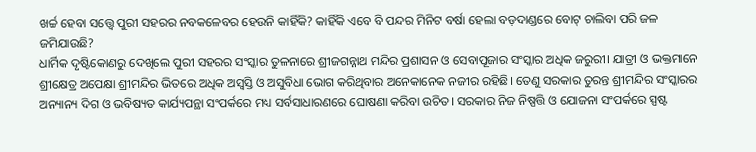ଖର୍ଚ୍ଚ ହେବା ସତ୍ତ୍ୱେ ପୁରୀ ସହରର ନବକଳେବର ହେଉନି କାହିଁକି? କାହିଁକି ଏବେ ବି ପନ୍ଦର ମିନିଟ ବର୍ଷା ହେଲା ବଡ଼ଦାଣ୍ଡରେ ବୋଟ୍ ଚାଲିବା ପରି ଜଳ ଜମିଯାଉଛି?
ଧାର୍ମିକ ଦୃଷ୍ଟିକୋଣରୁ ଦେଖିଲେ ପୁରୀ ସହରର ସଂସ୍କାର ତୁଳନାରେ ଶ୍ରୀଜଗନ୍ନାଥ ମନ୍ଦିର ପ୍ରଶାସନ ଓ ସେବାପୂଜାର ସଂସ୍କାର ଅଧିକ ଜରୁରୀ। ଯାତ୍ରୀ ଓ ଭକ୍ତମାନେ ଶ୍ରୀକ୍ଷେତ୍ର ଅପେକ୍ଷା ଶ୍ରୀମନ୍ଦିର ଭିତରେ ଅଧିକ ଅସ୍ୱସ୍ତି ଓ ଅସୁବିଧା ଭୋଗ କରିଥିବାର ଅନେକାନେକ ନଜୀର ରହିଛି। ତେଣୁ ସରକାର ତୁରନ୍ତ ଶ୍ରୀମନ୍ଦିର ସଂସ୍କାରର ଅନ୍ୟାନ୍ୟ ଦିଗ ଓ ଭବିଷ୍ୟତ କାର୍ଯ୍ୟପନ୍ଥା ସଂପର୍କରେ ମଧ୍ୟ ସର୍ବସାଧାରଣରେ ଘୋଷଣା କରିବା ଉଚିତ। ସରକାର ନିଜ ନିଷ୍ପତ୍ତି ଓ ଯୋଜନା ସଂପର୍କରେ ସ୍ପଷ୍ଟ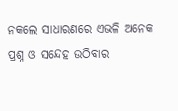ନକଲେ ସାଧାରଣରେ ଏଭଳି ଅନେକ ପ୍ରଶ୍ନ ଓ ସନ୍ଦେହ ଉଠିବାର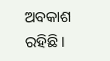ଅବକାଶ ରହିଛି।